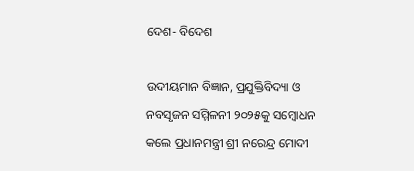ଦେଶ- ବିଦେଶ

ଉଦୀୟମାନ ବିଜ୍ଞାନ, ପ୍ରଯୁକ୍ତିବିଦ୍ୟା ଓ ନବସୃଜନ ସମ୍ମିଳନୀ ୨୦୨୫କୁ ସମ୍ବୋଧନ କଲେ ପ୍ରଧାନମନ୍ତ୍ରୀ ଶ୍ରୀ ନରେନ୍ଦ୍ର ମୋଦୀ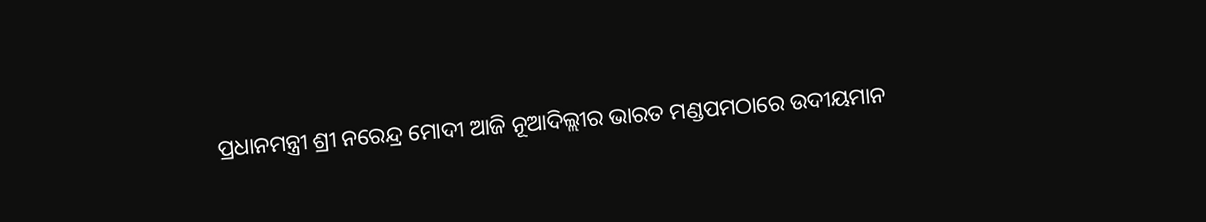ପ୍ରଧାନମନ୍ତ୍ରୀ ଶ୍ରୀ ନରେନ୍ଦ୍ର ମୋଦୀ ଆଜି ନୂଆଦିଲ୍ଲୀର ଭାରତ ମଣ୍ଡପମଠାରେ ଉଦୀୟମାନ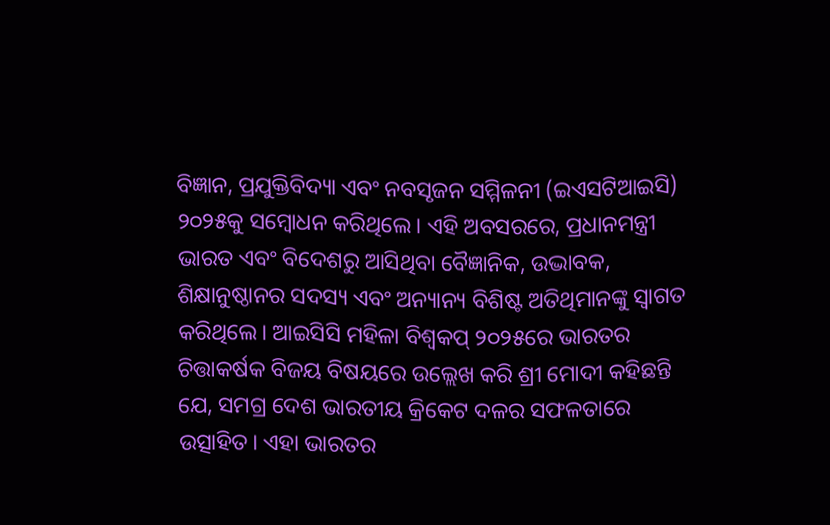ବିଜ୍ଞାନ, ପ୍ରଯୁକ୍ତିବିଦ୍ୟା ଏବଂ ନବସୃଜନ ସମ୍ମିଳନୀ (ଇଏସଟିଆଇସି) ୨୦୨୫କୁ ସମ୍ବୋଧନ କରିଥିଲେ। ଏହି ଅବସରରେ, ପ୍ରଧାନମନ୍ତ୍ରୀ ଭାରତ ଏବଂ ବିଦେଶରୁ ଆସିଥିବା ବୈଜ୍ଞାନିକ, ଉଦ୍ଭାବକ, ଶିକ୍ଷାନୁଷ୍ଠାନର ସଦସ୍ୟ ଏବଂ ଅନ୍ୟାନ୍ୟ ବିଶିଷ୍ଟ ଅତିଥିମାନଙ୍କୁ ସ୍ୱାଗତ କରିଥିଲେ। ଆଇସିସି ମହିଳା ବିଶ୍ୱକପ୍ ୨୦୨୫ରେ ଭାରତର ଚିତ୍ତାକର୍ଷକ ବିଜୟ ବିଷୟରେ ଉଲ୍ଲେଖ କରି ଶ୍ରୀ ମୋଦୀ କହିଛନ୍ତି ଯେ, ସମଗ୍ର ଦେଶ ଭାରତୀୟ କ୍ରିକେଟ ଦଳର ସଫଳତାରେ ଉତ୍ସାହିତ। ଏହା ଭାରତର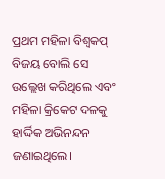ପ୍ରଥମ ମହିଳା ବିଶ୍ୱକପ୍ ବିଜୟ ବୋଲି ସେ ଉଲ୍ଲେଖ କରିଥିଲେ ଏବଂ ମହିଳା କ୍ରିକେଟ ଦଳକୁ ହାର୍ଦ୍ଦିକ ଅଭିନନ୍ଦନ ଜଣାଇଥିଲେ।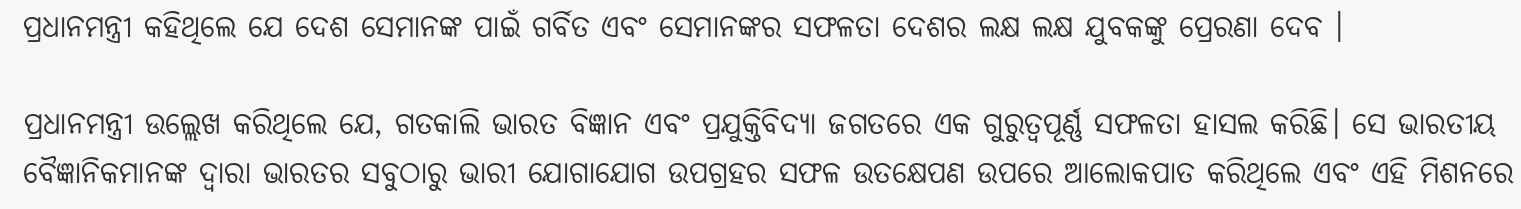ପ୍ରଧାନମନ୍ତ୍ରୀ କହିଥିଲେ ଯେ ଦେଶ ସେମାନଙ୍କ ପାଇଁ ଗର୍ବିତ ଏବଂ ସେମାନଙ୍କର ସଫଳତା ଦେଶର ଲକ୍ଷ ଲକ୍ଷ ଯୁବକଙ୍କୁ ପ୍ରେରଣା ଦେବ ।

ପ୍ରଧାନମନ୍ତ୍ରୀ ଉଲ୍ଲେଖ କରିଥିଲେ ଯେ, ଗତକାଲି ଭାରତ ବିଜ୍ଞାନ ଏବଂ ପ୍ରଯୁକ୍ତିବିଦ୍ୟା ଜଗତରେ ଏକ ଗୁରୁତ୍ୱପୂର୍ଣ୍ଣ ସଫଳତା ହାସଲ କରିଛି। ସେ ଭାରତୀୟ ବୈଜ୍ଞାନିକମାନଙ୍କ ଦ୍ୱାରା ଭାରତର ସବୁଠାରୁ ଭାରୀ ଯୋଗାଯୋଗ ଉପଗ୍ରହର ସଫଳ ଉତକ୍ଷେପଣ ଉପରେ ଆଲୋକପାତ କରିଥିଲେ ଏବଂ ଏହି ମିଶନରେ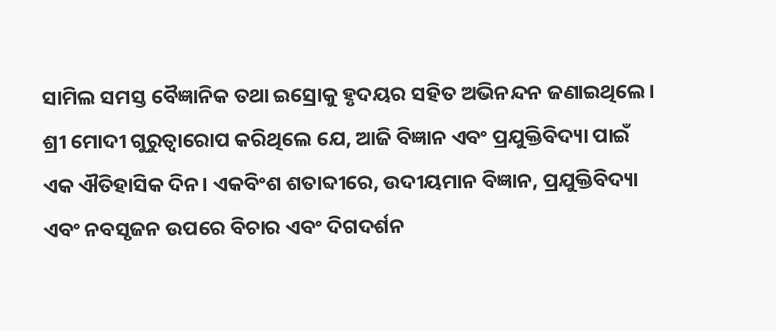ସାମିଲ ସମସ୍ତ ବୈଜ୍ଞାନିକ ତଥା ଇସ୍ରୋକୁ ହୃଦୟର ସହିତ ଅଭିନନ୍ଦନ ଜଣାଇଥିଲେ। ଶ୍ରୀ ମୋଦୀ ଗୁରୁତ୍ୱାରୋପ କରିଥିଲେ ଯେ, ଆଜି ବିଜ୍ଞାନ ଏବଂ ପ୍ରଯୁକ୍ତିବିଦ୍ୟା ପାଇଁ ଏକ ଐତିହାସିକ ଦିନ। ଏକବିଂଶ ଶତାବ୍ଦୀରେ, ଉଦୀୟମାନ ବିଜ୍ଞାନ, ପ୍ରଯୁକ୍ତିବିଦ୍ୟା ଏବଂ ନବସୃଜନ ଉପରେ ବିଚାର ଏବଂ ଦିଗଦର୍ଶନ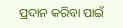ପ୍ରଦାନ କରିବା ପାଇଁ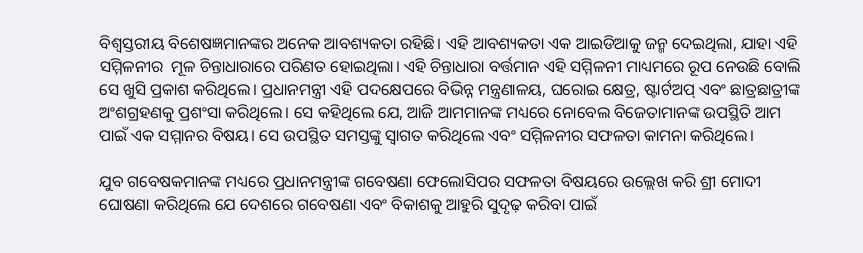ବିଶ୍ୱସ୍ତରୀୟ ବିଶେଷଜ୍ଞମାନଙ୍କର ଅନେକ ଆବଶ୍ୟକତା ରହିଛି। ଏହି ଆବଶ୍ୟକତା ଏକ ଆଇଡିଆକୁ ଜନ୍ମ ଦେଇଥିଲା, ଯାହା ଏହି ସମ୍ମିଳନୀର  ମୂଳ ଚିନ୍ତାଧାରାରେ ପରିଣତ ହୋଇଥିଲା। ଏହି ଚିନ୍ତାଧାରା ବର୍ତ୍ତମାନ ଏହି ସମ୍ମିଳନୀ ମାଧ୍ୟମରେ ରୂପ ନେଉଛି ବୋଲି ସେ ଖୁସି ପ୍ରକାଶ କରିଥିଲେ। ପ୍ରଧାନମନ୍ତ୍ରୀ ଏହି ପଦକ୍ଷେପରେ ବିଭିନ୍ନ ମନ୍ତ୍ରଣାଳୟ, ଘରୋଇ କ୍ଷେତ୍ର, ଷ୍ଟାର୍ଟଅପ୍ ଏବଂ ଛାତ୍ରଛାତ୍ରୀଙ୍କ ଅଂଶଗ୍ରହଣକୁ ପ୍ରଶଂସା କରିଥିଲେ। ସେ କହିଥିଲେ ଯେ, ଆଜି ଆମମାନଙ୍କ ମଧ୍ୟରେ ନୋବେଲ ବିଜେତାମାନଙ୍କ ଉପସ୍ଥିତି ଆମ ପାଇଁ ଏକ ସମ୍ମାନର ବିଷୟ। ସେ ଉପସ୍ଥିତ ସମସ୍ତଙ୍କୁ ସ୍ୱାଗତ କରିଥିଲେ ଏବଂ ସମ୍ମିଳନୀର ସଫଳତା କାମନା କରିଥିଲେ।

ଯୁବ ଗବେଷକମାନଙ୍କ ମଧ୍ୟରେ ପ୍ରଧାନମନ୍ତ୍ରୀଙ୍କ ଗବେଷଣା ଫେଲୋସିପର ସଫଳତା ବିଷୟରେ ଉଲ୍ଲେଖ କରି ଶ୍ରୀ ମୋଦୀ ଘୋଷଣା କରିଥିଲେ ଯେ ଦେଶରେ ଗବେଷଣା ଏବଂ ବିକାଶକୁ ଆହୁରି ସୁଦୃଢ଼ କରିବା ପାଇଁ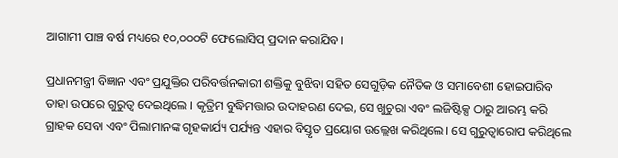ଆଗାମୀ ପାଞ୍ଚ ବର୍ଷ ମଧ୍ୟରେ ୧୦,୦୦୦ଟି ଫେଲୋସିପ୍ ପ୍ରଦାନ କରାଯିବ।

ପ୍ରଧାନମନ୍ତ୍ରୀ ବିଜ୍ଞାନ ଏବଂ ପ୍ରଯୁକ୍ତିର ପରିବର୍ତ୍ତନକାରୀ ଶକ୍ତିକୁ ବୁଝିବା ସହିତ ସେଗୁଡ଼ିକ ନୈତିକ ଓ ସମାବେଶୀ ହୋଇପାରିବ ତାହା ଉପରେ ଗୁରୁତ୍ବ ଦେଇଥିଲେ । କୃତ୍ରିମ ବୁଦ୍ଧିମତ୍ତାର ଉଦାହରଣ ଦେଇ, ସେ ଖୁଚୁରା ଏବଂ ଲଜିଷ୍ଟିକ୍ସ ଠାରୁ ଆରମ୍ଭ କରି ଗ୍ରାହକ ସେବା ଏବଂ ପିଲାମାନଙ୍କ ଗୃହକାର୍ଯ୍ୟ ପର୍ଯ୍ୟନ୍ତ ଏହାର ବିସ୍ତୃତ ପ୍ରୟୋଗ ଉଲ୍ଲେଖ କରିଥିଲେ। ସେ ଗୁରୁତ୍ୱାରୋପ କରିଥିଲେ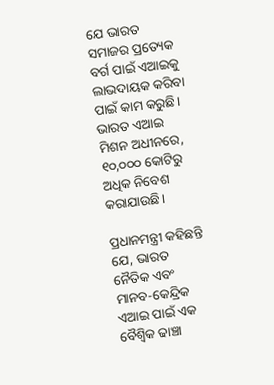ଯେ ଭାରତ ସମାଜର ପ୍ରତ୍ୟେକ ବର୍ଗ ପାଇଁ ଏଆଇକୁ ଲାଭଦାୟକ କରିବା ପାଇଁ କାମ କରୁଛି। ଭାରତ ଏଆଇ ମିଶନ ଅଧୀନରେ, ୧୦,୦୦୦ କୋଟିରୁ ଅଧିକ ନିବେଶ କରାଯାଉଛି।

ପ୍ରଧାନମନ୍ତ୍ରୀ କହିଛନ୍ତି ଯେ, ଭାରତ ନୈତିକ ଏବଂ ମାନବ-କେନ୍ଦ୍ରିକ ଏଆଇ ପାଇଁ ଏକ ବୈଶ୍ବିକ ଢାଞ୍ଚା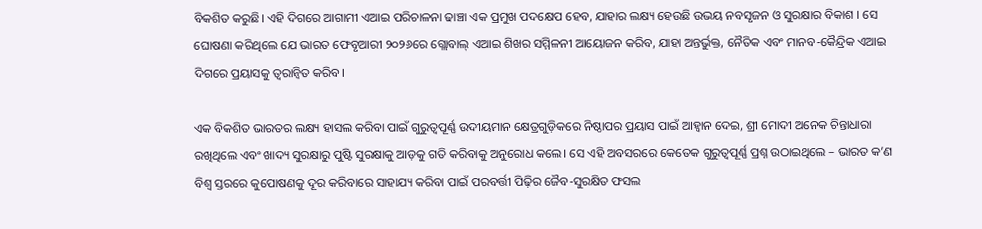ବିକଶିତ କରୁଛି। ଏହି ଦିଗରେ ଆଗାମୀ ଏଆଇ ପରିଚାଳନା ଢାଞ୍ଚା ଏକ ପ୍ରମୁଖ ପଦକ୍ଷେପ ହେବ, ଯାହାର ଲକ୍ଷ୍ୟ ହେଉଛି ଉଭୟ ନବସୃଜନ ଓ ସୁରକ୍ଷାର ବିକାଶ । ସେ ଘୋଷଣା କରିଥିଲେ ଯେ ଭାରତ ଫେବୃଆରୀ ୨୦୨୬ରେ ଗ୍ଲୋବାଲ୍ ଏଆଇ ଶିଖର ସମ୍ମିଳନୀ ଆୟୋଜନ କରିବ, ଯାହା ଅନ୍ତର୍ଭୁକ୍ତ, ନୈତିକ ଏବଂ ମାନବ-କୈନ୍ଦ୍ରିକ ଏଆଇ ଦିଗରେ ପ୍ରୟାସକୁ ତ୍ୱରାନ୍ୱିତ କରିବ।

ଏକ ବିକଶିତ ଭାରତର ଲକ୍ଷ୍ୟ ହାସଲ କରିବା ପାଇଁ ଗୁରୁତ୍ୱପୂର୍ଣ୍ଣ ଉଦୀୟମାନ କ୍ଷେତ୍ରଗୁଡ଼ିକରେ ନିଷ୍ଠାପର ପ୍ରୟାସ ପାଇଁ ଆହ୍ୱାନ ଦେଇ, ଶ୍ରୀ ମୋଦୀ ଅନେକ ଚିନ୍ତାଧାରା ରଖିଥିଲେ ଏବଂ ଖାଦ୍ୟ ସୁରକ୍ଷାରୁ ପୁଷ୍ଟି ସୁରକ୍ଷାକୁ ଆଡ଼କୁ ଗତି କରିବାକୁ ଅନୁରୋଧ କଲେ। ସେ ଏହି ଅବସରରେ କେତେକ ଗୁରୁତ୍ୱପୂର୍ଣ୍ଣ ପ୍ରଶ୍ନ ଉଠାଇଥିଲେ – ଭାରତ କ’ଣ ବିଶ୍ୱ ସ୍ତରରେ କୁପୋଷଣକୁ ଦୂର କରିବାରେ ସାହାଯ୍ୟ କରିବା ପାଇଁ ପରବର୍ତ୍ତୀ ପିଢ଼ିର ଜୈବ-ସୁରକ୍ଷିତ ଫସଲ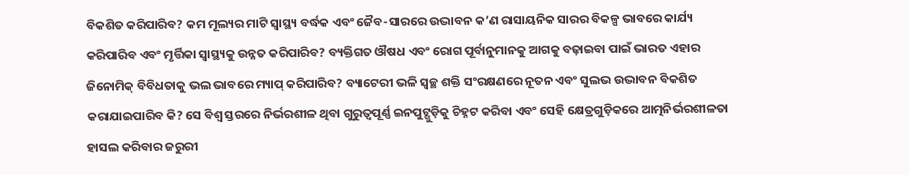ବିକଶିତ କରିପାରିବ? କମ ମୂଲ୍ୟର ମାଟି ସ୍ୱାସ୍ଥ୍ୟ ବର୍ଦ୍ଧକ ଏବଂ ଜୈବ-ସାରରେ ଉଦ୍ଭାବନ କ’ଣ ରାସାୟନିକ ସାରର ବିକଳ୍ପ ଭାବରେ କାର୍ଯ୍ୟ କରିପାରିବ ଏବଂ ମୃର୍ତ୍ତିକା ସ୍ୱାସ୍ଥ୍ୟକୁ ଉନ୍ନତ କରିପାରିବ? ବ୍ୟକ୍ତିଗତ ଔଷଧ ଏବଂ ରୋଗ ପୂର୍ବାନୁମାନକୁ ଆଗକୁ ବଢ଼ାଇବା ପାଇଁ ଭାରତ ଏହାର ଜିନୋମିକ୍ ବିବିଧତାକୁ ଭଲ ଭାବରେ ମ୍ୟାପ୍ କରିପାରିବ? ବ୍ୟାଟେରୀ ଭଳି ସ୍ୱଚ୍ଛ ଶକ୍ତି ସଂରକ୍ଷଣରେ ନୂତନ ଏବଂ ସୁଲଭ ଉଦ୍ଭାବନ ବିକଶିତ କରାଯାଇପାରିବ କି? ସେ ବିଶ୍ୱ ସ୍ତରରେ ନିର୍ଭରଶୀଳ ଥିବା ଗୁରୁତ୍ୱପୂର୍ଣ୍ଣ ଇନପୁଟ୍ଗୁଡ଼ିକୁ ଚିହ୍ନଟ କରିବା ଏବଂ ସେହି କ୍ଷେତ୍ରଗୁଡ଼ିକରେ ଆତ୍ମନିର୍ଭରଶୀଳତା ହାସଲ କରିବାର ଜରୁରୀ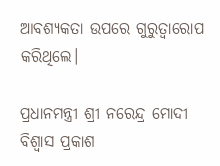ଆବଶ୍ୟକତା ଉପରେ ଗୁରୁତ୍ୱାରୋପ କରିଥିଲେ।

ପ୍ରଧାନମନ୍ତ୍ରୀ ଶ୍ରୀ ନରେନ୍ଦ୍ର ମୋଦୀ ବିଶ୍ୱାସ ପ୍ରକାଶ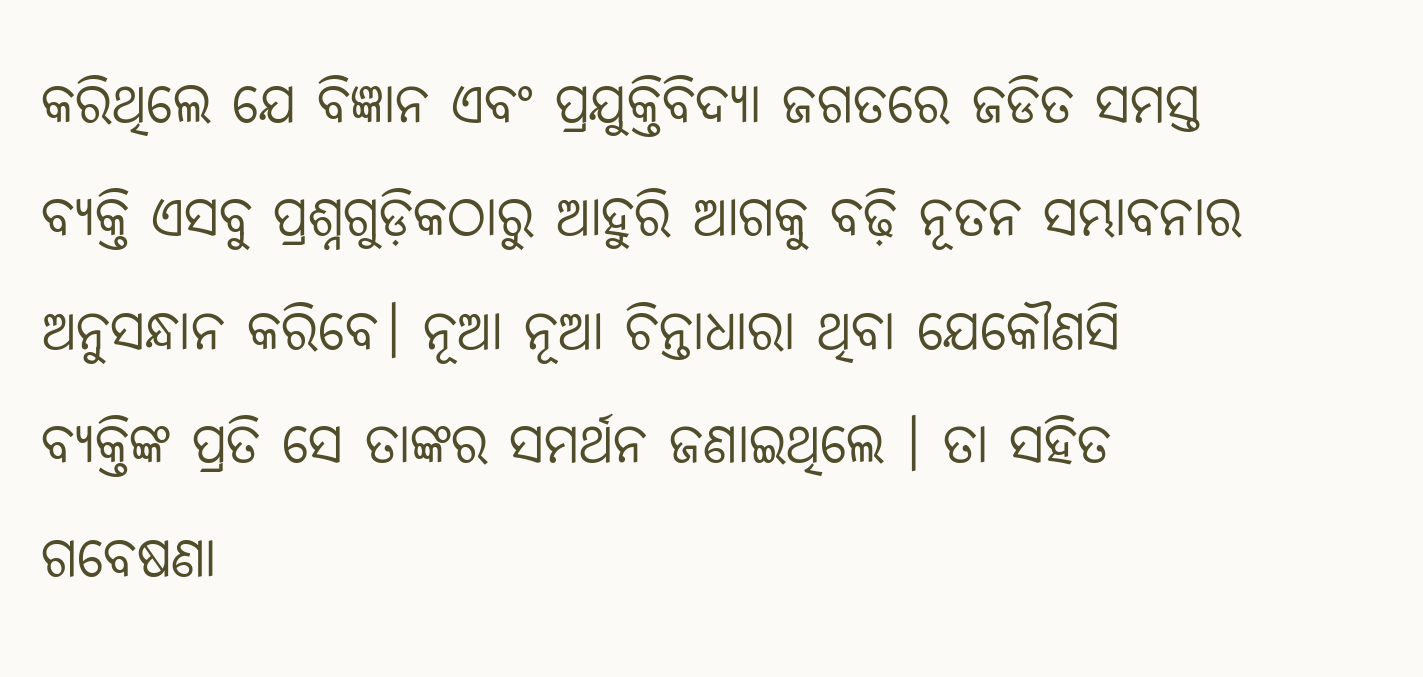କରିଥିଲେ ଯେ ବିଜ୍ଞାନ ଏବଂ ପ୍ରଯୁକ୍ତିବିଦ୍ୟା ଜଗତରେ ଜଡିତ ସମସ୍ତ ବ୍ୟକ୍ତି ଏସବୁ ପ୍ରଶ୍ନଗୁଡ଼ିକଠାରୁ ଆହୁରି ଆଗକୁ ବଢ଼ି ନୂତନ ସମ୍ଭାବନାର ଅନୁସନ୍ଧାନ କରିବେ। ନୂଆ ନୂଆ ଚିନ୍ତାଧାରା ଥିବା ଯେକୌଣସି ବ୍ୟକ୍ତିଙ୍କ ପ୍ରତି ସେ ତାଙ୍କର ସମର୍ଥନ ଜଣାଇଥିଲେ । ତା ସହିତ ଗବେଷଣା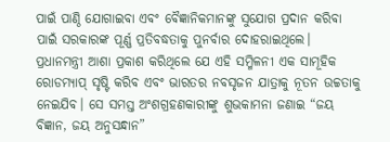ପାଇଁ ପାଣ୍ଠି ଯୋଗାଇବା ଏବଂ ବୈଜ୍ଞାନିକମାନଙ୍କୁ ସୁଯୋଗ ପ୍ରଦାନ କରିବା ପାଇଁ ସରକାରଙ୍କ ପୂର୍ଣ୍ଣ ପ୍ରତିବଦ୍ଧତାକୁ ପୁନର୍ବାର ଦୋହରାଇଥିଲେ। ପ୍ରଧାନମନ୍ତ୍ରୀ ଆଶା ପ୍ରକାଶ କରିଥିଲେ ଯେ ଏହି ସମ୍ମିଳନୀ ଏକ ସାମୂହିକ ରୋଡମ୍ୟାପ୍ ସୃଷ୍ଟି କରିବ ଏବଂ ଭାରତର ନବସୃଜନ ଯାତ୍ରାକୁ ନୂତନ ଉଚ୍ଚତାକୁ ନେଇଯିବ। ସେ ସମସ୍ତ ଅଂଶଗ୍ରହଣକାରୀଙ୍କୁ ଶୁଭକାମନା ଜଣାଇ “ଜୟ ବିଜ୍ଞାନ, ଜୟ ଅନୁସନ୍ଧାନ”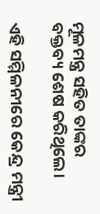ମୂଳମନ୍ତ୍ର ସହିତ ତାଙ୍କର ବକ୍ତବ୍ୟ ଶେଷ କରିଥିଲେ।

ଏହି ସମ୍ମିଳନୀରେ କେନ୍ଦ୍ର ମନ୍ତ୍ରୀ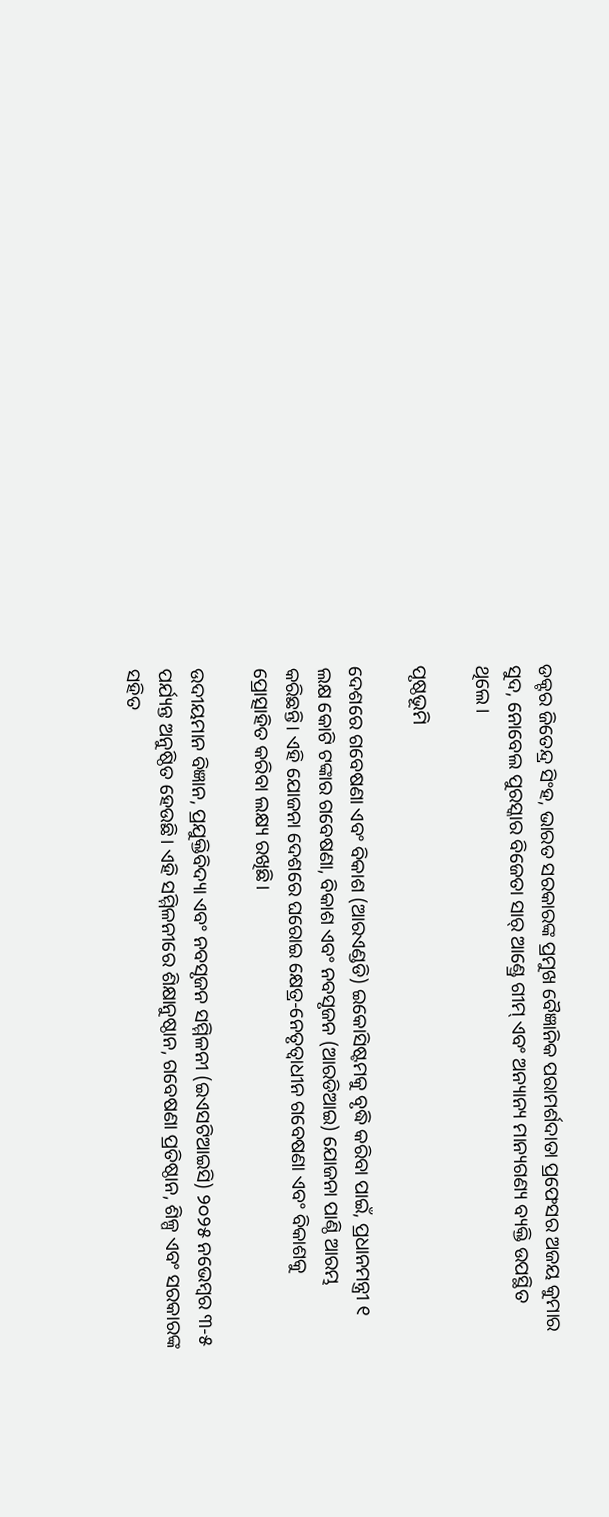ଡକ୍ଟର ଜିତେନ୍ଦ୍ର ସିଂହ, ଭାରତ ସରକାରଙ୍କ ପ୍ରମୁଖ ବୈଜ୍ଞାନିକ ପରାମର୍ଶଦାତା ପ୍ରଫେସର ଅଜୟ କୁମାର ସୁଦ, ନୋବେଲ ପୁରସ୍କାର ବିଜେତା ସାର୍ ଆଣ୍ଡ୍ରେ ଗୀମ୍ ଏବଂ ଅନ୍ୟାନ୍ୟ ମାନ୍ୟଗଣ୍ୟ ବ୍ୟକ୍ତି ଉପସ୍ଥିତ ଥିଲେ।

ପୃଷ୍ଠଭୂମି

ଦେଶରେ ଗବେଷଣା ଏବଂ ବିକାଶ (ଆରଏଣ୍ଡଡି) ଇକୋସିଷ୍ଟମକୁ ବୃଦ୍ଧି କରିବା ପାଇଁ, ପ୍ରଧାନମନ୍ତ୍ରୀ ୧ ଲକ୍ଷ କୋଟି ଟଙ୍କାର ଗବେଷଣା, ବିକାଶ ଏବଂ ନବସୃଜନ (ଆରଡିଆଇ) ଯୋଜନା ପାଣ୍ଠି ଆରମ୍ଭ କରିଛନ୍ତି। ଏହି ଯୋଜନା ଦେଶରେ ଘରୋଇ କ୍ଷେତ୍ର-ନେତୃତ୍ୱାଧୀନ ଗବେଷଣା ଏବଂ ବିକାଶକୁ ପ୍ରୋତ୍ସାହିତ କରିବା ଲକ୍ଷ୍ୟ ରଖିଛି।

ଉଦୀୟମାନ ବିଜ୍ଞାନ, ପ୍ରଯୁକ୍ତିବିଦ୍ୟା ଏବଂ ନବସୃଜନ ସମ୍ମିଳନୀ (ଇଏସଟିଆଇସି) ୨୦୨୫ ନଭେମ୍ବର ୩-୫ ପର୍ଯ୍ୟନ୍ତ ଅନୁଷ୍ଠିତ ହେଉଛି। ଏହି ସମ୍ମିଳନୀରେ ଶିକ୍ଷାନୁଷ୍ଠାନ, ଗବେଷଣା ପ୍ରତିଷ୍ଠାନ, ଶିଳ୍ପ ଏବଂ ସରକାରଙ୍କ ସହିତ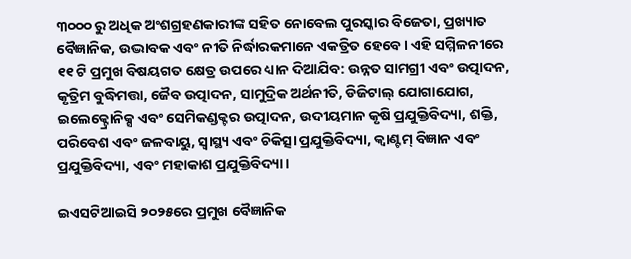୩୦୦୦ ରୁ ଅଧିକ ଅଂଶଗ୍ରହଣକାରୀଙ୍କ ସହିତ ନୋବେଲ ପୁରସ୍କାର ବିଜେତା, ପ୍ରଖ୍ୟାତ ବୈଜ୍ଞାନିକ, ଉଦ୍ଭାବକ ଏବଂ ନୀତି ନିର୍ଦ୍ଧାରକମାନେ ଏକତ୍ରିତ ହେବେ। ଏହି ସମ୍ମିଳନୀରେ ୧୧ ଟି ପ୍ରମୁଖ ବିଷୟଗତ କ୍ଷେତ୍ର ଉପରେ ଧ୍ୟାନ ଦିଆଯିବ: ଉନ୍ନତ ସାମଗ୍ରୀ ଏବଂ ଉତ୍ପାଦନ, କୃତ୍ରିମ ବୁଦ୍ଧିମତ୍ତା, ଜୈବ ଉତ୍ପାଦନ, ସାମୁଦ୍ରିକ ଅର୍ଥନୀତି, ଡିଜିଟାଲ୍ ଯୋଗାଯୋଗ, ଇଲେକ୍ଟ୍ରୋନିକ୍ସ ଏବଂ ସେମିକଣ୍ଡକ୍ଟର ଉତ୍ପାଦନ, ଉଦୀୟମାନ କୃଷି ପ୍ରଯୁକ୍ତିବିଦ୍ୟା, ଶକ୍ତି, ପରିବେଶ ଏବଂ ଜଳବାୟୁ, ସ୍ୱାସ୍ଥ୍ୟ ଏବଂ ଚିକିତ୍ସା ପ୍ରଯୁକ୍ତିବିଦ୍ୟା, କ୍ୱାଣ୍ଟମ୍ ବିଜ୍ଞାନ ଏବଂ ପ୍ରଯୁକ୍ତିବିଦ୍ୟା, ଏବଂ ମହାକାଶ ପ୍ରଯୁକ୍ତିବିଦ୍ୟା।

ଇଏସଟିଆଇସି ୨୦୨୫ରେ ପ୍ରମୁଖ ବୈଜ୍ଞାନିକ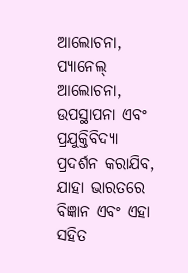ଆଲୋଚନା, ପ୍ୟାନେଲ୍ ଆଲୋଚନା, ଉପସ୍ଥାପନା ଏବଂ ପ୍ରଯୁକ୍ତିବିଦ୍ୟା ପ୍ରଦର୍ଶନ କରାଯିବ, ଯାହା ଭାରତରେ ବିଜ୍ଞାନ ଏବଂ ଏହା ସହିତ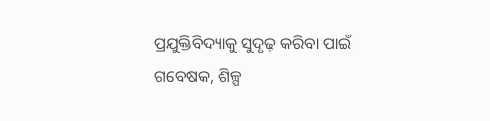ପ୍ରଯୁକ୍ତିବିଦ୍ୟାକୁ ସୁଦୃଢ଼ କରିବା ପାଇଁ ଗବେଷକ, ଶିଳ୍ପ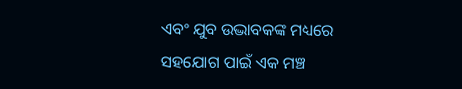ଏବଂ ଯୁବ ଉଦ୍ଭାବକଙ୍କ ମଧ୍ୟରେ ସହଯୋଗ ପାଇଁ ଏକ ମଞ୍ଚ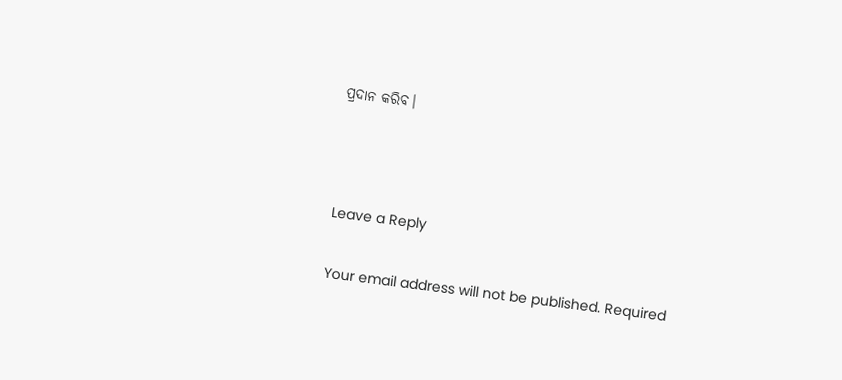ପ୍ରଦାନ କରିବ।



Leave a Reply

Your email address will not be published. Required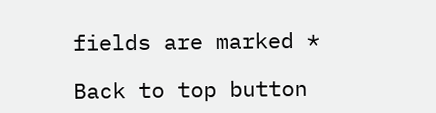fields are marked *

Back to top button